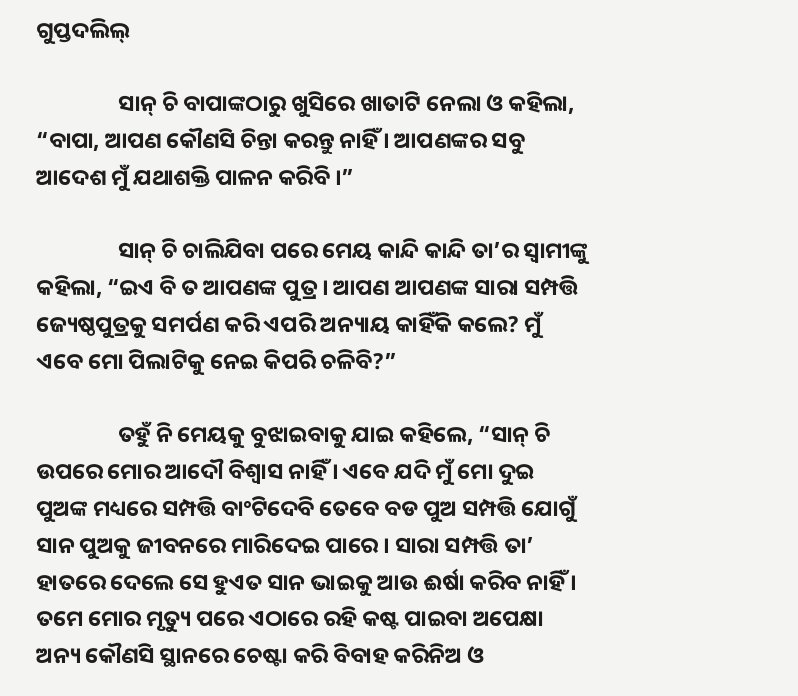ଗୁପ୍ତଦଲିଲ୍

                ସାନ୍ ଚି ବାପାଙ୍କଠାରୁ ଖୁସିରେ ଖାତାଟି ନେଲା ଓ କହିଲା, “ବାପା, ଆପଣ କୌଣସି ଚିନ୍ତା କରନ୍ତୁ ନାହିଁ । ଆପଣଙ୍କର ସବୁ ଆଦେଶ ମୁଁ ଯଥାଶକ୍ତି ପାଳନ କରିବି ।”

                ସାନ୍ ଚି ଚାଲିଯିବା ପରେ ମେୟ କାନ୍ଦି କାନ୍ଦି ତା’ର ସ୍ୱାମୀଙ୍କୁ କହିଲା, “ଇଏ ବି ତ ଆପଣଙ୍କ ପୁତ୍ର । ଆପଣ ଆପଣଙ୍କ ସାରା ସମ୍ପତ୍ତି ଜ୍ୟେଷ୍ଠପୁତ୍ରକୁ ସମର୍ପଣ କରି ଏପରି ଅନ୍ୟାୟ କାହିଁକି କଲେ? ମୁଁ ଏବେ ମୋ ପିଲାଟିକୁ ନେଇ କିପରି ଚଳିବି?”

                ତହୁଁ ନି ମେୟକୁ ବୁଝାଇବାକୁ ଯାଇ କହିଲେ, “ସାନ୍ ଚି ଉପରେ ମୋର ଆଦୌ ବିଶ୍ୱାସ ନାହିଁ । ଏବେ ଯଦି ମୁଁ ମୋ ଦୁଇ ପୁଅଙ୍କ ମଧ୍ୟରେ ସମ୍ପତ୍ତି ବାଂଟିଦେବି ତେବେ ବଡ ପୁଅ ସମ୍ପତ୍ତି ଯୋଗୁଁ ସାନ ପୁଅକୁ ଜୀବନରେ ମାରିଦେଇ ପାରେ । ସାରା ସମ୍ପତ୍ତି ତା’ ହାତରେ ଦେଲେ ସେ ହୁଏତ ସାନ ଭାଇକୁ ଆଉ ଈର୍ଷା କରିବ ନାହିଁ । ତମେ ମୋର ମୃତ୍ୟୁ ପରେ ଏଠାରେ ରହି କଷ୍ଟ ପାଇବା ଅପେକ୍ଷା ଅନ୍ୟ କୌଣସି ସ୍ଥାନରେ ଚେଷ୍ଟା କରି ବିବାହ କରିନିଅ ଓ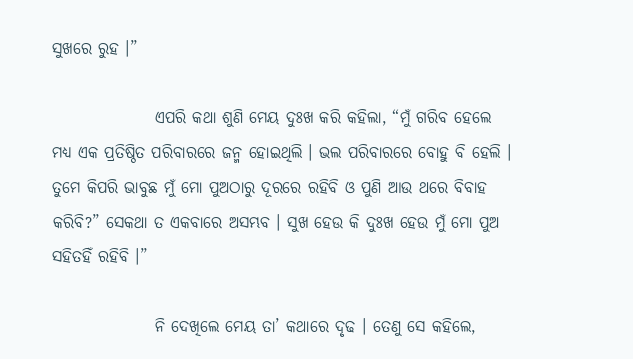ସୁଖରେ ରୁହ ।”

                ଏପରି କଥା ଶୁଣି ମେୟ ଦୁଃଖ କରି କହିଲା, “ମୁଁ ଗରିବ ହେଲେ ମଧ୍ୟ ଏକ ପ୍ରତିଷ୍ଠିତ ପରିବାରରେ ଜନ୍ମ ହୋଇଥିଲି । ଭଲ ପରିବାରରେ ବୋହୁ ବି ହେଲି । ତୁମେ କିପରି ଭାବୁଛ ମୁଁ ମୋ ପୁଅଠାରୁ ଦୂରରେ ରହିବି ଓ ପୁଣି ଆଉ ଥରେ ବିବାହ କରିବି?” ସେକଥା ତ ଏକବାରେ ଅସମ୍ଭବ । ସୁଖ ହେଉ କି ଦୁଃଖ ହେଉ ମୁଁ ମୋ ପୁଅ ସହିତହିଁ ରହିବି ।”

                ନି ଦେଖିଲେ ମେୟ ତା’ କଥାରେ ଦୃଢ । ତେଣୁ ସେ କହିଲେ,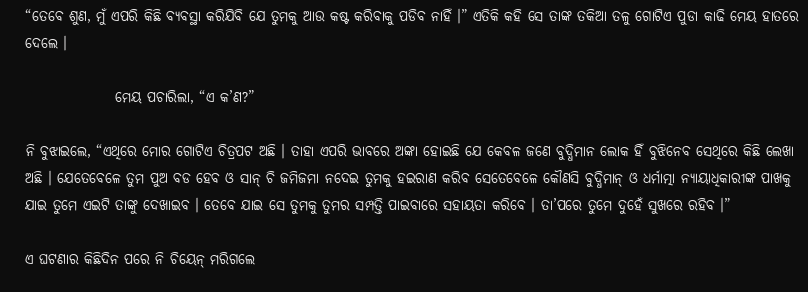“ତେବେ ଶୁଣ, ମୁଁ ଏପରି କିଛି ବ୍ୟବସ୍ଥା କରିଯିବି ଯେ ତୁମକୁ ଆଉ କଷ୍ଟ କରିବାକୁ ପଡିବ ନାହିଁ ।” ଏତିକି କହି ସେ ତାଙ୍କ ତକିଆ ତଳୁ ଗୋଟିଏ ପୁଡା କାଢି ମେୟ ହାତରେ ଦେଲେ ।

                ମେୟ ପଚାରିଲା, “ଏ କ’ଣ?”

ନି ବୁଝାଇଲେ, “ଏଥିରେ ମୋର ଗୋଟିଏ ଚିତ୍ରପଟ ଅଛି । ତାହା ଏପରି ଭାବରେ ଅଙ୍କା ହୋଇଛି ଯେ କେବଳ ଜଣେ ବୁଦ୍ଧିମାନ ଲୋକ ହିଁ ବୁଝିନେବ ସେଥିରେ କିଛି ଲେଖା ଅଛି । ଯେତେବେଳେ ତୁମ ପୁଅ ବଡ ହେବ ଓ ସାନ୍ ଚି ଜମିଜମା ନଦେଇ ତୁମକୁ ହଇରାଣ କରିବ ସେତେବେଳେ କୌଣସି ବୁଦ୍ଧିମାନ୍ ଓ ଧର୍ମାତ୍ମା ନ୍ୟାୟାଧିକାରୀଙ୍କ ପାଖକୁ ଯାଇ ତୁମେ ଏଇଟି ତାଙ୍କୁ ଦେଖାଇବ । ତେବେ ଯାଇ ସେ ତୁମକୁ ତୁମର ସମ୍ପତ୍ତି ପାଇବାରେ ସହାୟତା କରିବେ । ତା’ପରେ ତୁମେ ଦୁହେଁ ସୁଖରେ ରହିବ ।”

ଏ ଘଟଣାର କିଛିଦିନ ପରେ ନି ଚିୟେନ୍ ମରିଗଲେ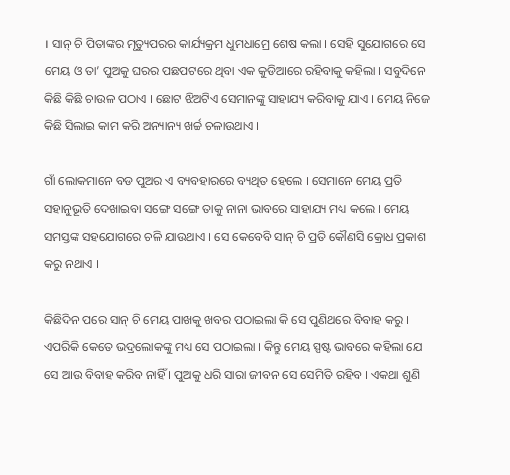। ସାନ୍ ଚି ପିତାଙ୍କର ମୃତ୍ୟୁପରର କାର୍ଯ୍ୟକ୍ରମ ଧୁମଧାମ୍ରେ ଶେଷ କଲା । ସେହି ସୁଯୋଗରେ ସେ ମେୟ ଓ ତା’ ପୁଅକୁ ଘରର ପଛପଟରେ ଥିବା ଏକ କୁଡିଆରେ ରହିବାକୁ କହିଲା । ସବୁଦିନେ କିଛି କିଛି ଚାଉଳ ପଠାଏ । ଛୋଟ ଝିଅଟିଏ ସେମାନଙ୍କୁ ସାହାଯ୍ୟ କରିବାକୁ ଯାଏ । ମେୟ ନିଜେ କିଛି ସିଲାଇ କାମ କରି ଅନ୍ୟାନ୍ୟ ଖର୍ଚ୍ଚ ଚଳାଉଥାଏ ।

ଗାଁ ଲୋକମାନେ ବଡ ପୁଅର ଏ ବ୍ୟବହାରରେ ବ୍ୟଥିତ ହେଲେ । ସେମାନେ ମେୟ ପ୍ରତି ସହାନୁଭୂତି ଦେଖାଇବା ସଙ୍ଗେ ସଙ୍ଗେ ତାକୁ ନାନା ଭାବରେ ସାହାଯ୍ୟ ମଧ୍ୟ କଲେ । ମେୟ ସମସ୍ତଙ୍କ ସହଯୋଗରେ ଚଳି ଯାଉଥାଏ । ସେ କେବେବି ସାନ୍ ଚି ପ୍ରତି କୌଣସି କ୍ରୋଧ ପ୍ରକାଶ କରୁ ନଥାଏ ।

କିଛିଦିନ ପରେ ସାନ୍ ଚି ମେୟ ପାଖକୁ ଖବର ପଠାଇଲା କି ସେ ପୁଣିଥରେ ବିବାହ କରୁ । ଏପରିକି କେତେ ଭଦ୍ରଲୋକଙ୍କୁ ମଧ୍ୟ ସେ ପଠାଇଲା । କିନ୍ତୁ ମେୟ ସ୍ପଷ୍ଟ ଭାବରେ କହିଲା ଯେ ସେ ଆଉ ବିବାହ କରିବ ନାହିଁ । ପୁଅକୁ ଧରି ସାରା ଜୀବନ ସେ ସେମିତି ରହିବ । ଏକଥା ଶୁଣି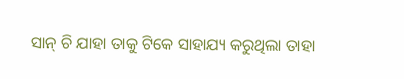ସାନ୍ ଚି ଯାହା ତାକୁ ଟିକେ ସାହାଯ୍ୟ କରୁଥିଲା ତାହା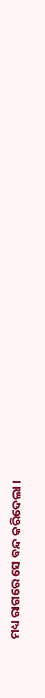ମଧ୍ୟ ରାଗରେ ସେ ବନ୍ଦ କରିଦେଲା ।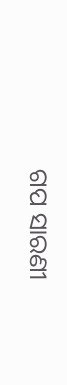ଗପ ସାରଣୀ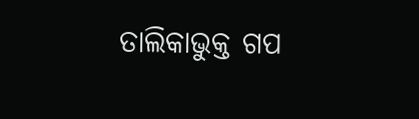ତାଲିକାଭୁକ୍ତ ଗପ